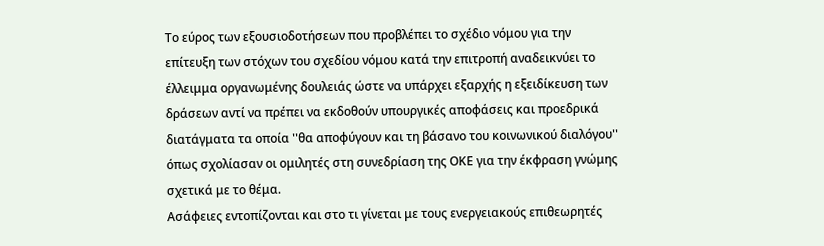Το εύρος των εξουσιοδοτήσεων που προβλέπει το σχέδιο νόμου για την επίτευξη των στόχων του σχεδίου νόμου κατά την επιτροπή αναδεικνύει το έλλειμμα οργανωμένης δουλειάς ώστε να υπάρχει εξαρχής η εξειδίκευση των δράσεων αντί να πρέπει να εκδοθούν υπουργικές αποφάσεις και προεδρικά διατάγματα τα οποία ''θα αποφύγουν και τη βάσανο του κοινωνικού διαλόγου'' όπως σχολίασαν οι ομιλητές στη συνεδρίαση της ΟΚΕ για την έκφραση γνώμης σχετικά με το θέμα.
Ασάφειες εντοπίζονται και στο τι γίνεται με τους ενεργειακούς επιθεωρητές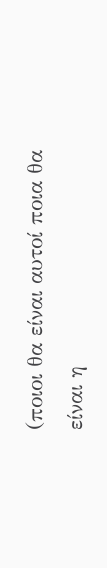(ποιοι θα είναι αυτοί ποια θα είναι η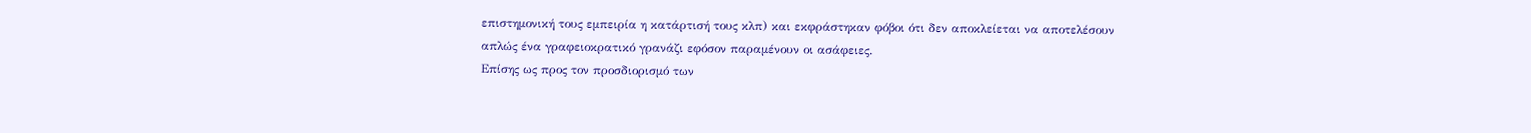επιστημονική τους εμπειρία η κατάρτισή τους κλπ) και εκφράστηκαν φόβοι ότι δεν αποκλείεται να αποτελέσουν απλώς ένα γραφειοκρατικό γρανάζι εφόσον παραμένουν οι ασάφειες.
Επίσης ως προς τον προσδιορισμό των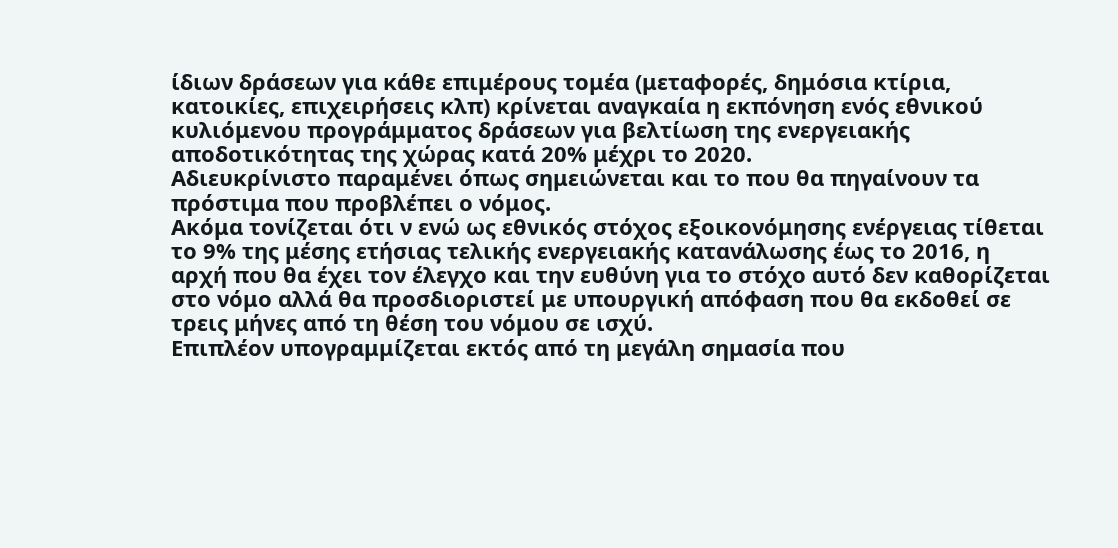ίδιων δράσεων για κάθε επιμέρους τομέα (μεταφορές, δημόσια κτίρια, κατοικίες, επιχειρήσεις κλπ) κρίνεται αναγκαία η εκπόνηση ενός εθνικού κυλιόμενου προγράμματος δράσεων για βελτίωση της ενεργειακής αποδοτικότητας της χώρας κατά 20% μέχρι το 2020.
Αδιευκρίνιστο παραμένει όπως σημειώνεται και το που θα πηγαίνουν τα πρόστιμα που προβλέπει ο νόμος.
Ακόμα τονίζεται ότι ν ενώ ως εθνικός στόχος εξοικονόμησης ενέργειας τίθεται το 9% της μέσης ετήσιας τελικής ενεργειακής κατανάλωσης έως το 2016, η αρχή που θα έχει τον έλεγχο και την ευθύνη για το στόχο αυτό δεν καθορίζεται στο νόμο αλλά θα προσδιοριστεί με υπουργική απόφαση που θα εκδοθεί σε τρεις μήνες από τη θέση του νόμου σε ισχύ.
Επιπλέον υπογραμμίζεται εκτός από τη μεγάλη σημασία που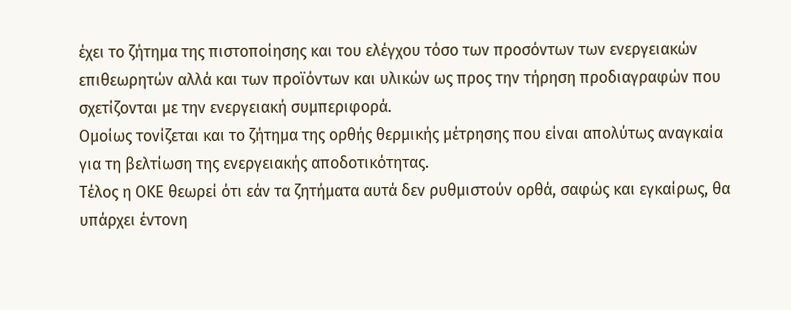έχει το ζήτημα της πιστοποίησης και του ελέγχου τόσο των προσόντων των ενεργειακών επιθεωρητών αλλά και των προϊόντων και υλικών ως προς την τήρηση προδιαγραφών που σχετίζονται με την ενεργειακή συμπεριφορά.
Ομοίως τονίζεται και το ζήτημα της ορθής θερμικής μέτρησης που είναι απολύτως αναγκαία για τη βελτίωση της ενεργειακής αποδοτικότητας.
Τέλος η ΟΚΕ θεωρεί ότι εάν τα ζητήματα αυτά δεν ρυθμιστούν ορθά, σαφώς και εγκαίρως, θα υπάρχει έντονη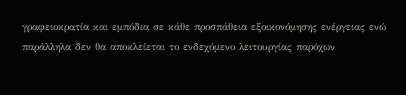γραφειοκρατία και εμπόδια σε κάθε προσπάθεια εξοικονόμησης ενέργειας ενώ παράλληλα δεν θα αποκλείεται το ενδεχόμενο λειτουργίας παρόχων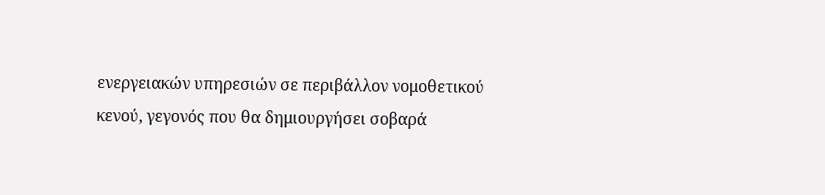ενεργειακών υπηρεσιών σε περιβάλλον νομοθετικού κενού, γεγονός που θα δημιουργήσει σοβαρά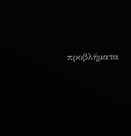προβλήματα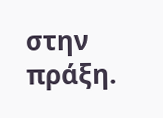στην πράξη.